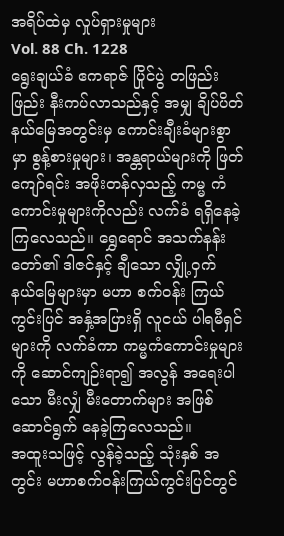အရိပ်ထဲမှ လှုပ်ရှားမှုများ
Vol. 88 Ch. 1228
ရွေးချယ်ခံ ဧကရာဇ် ပြိုင်ပွဲ တဖြည်းဖြည်း နီးကပ်လာသည်နှင့် အမျှ ချိပ်ပိတ် နယ်မြေအတွင်းမှ ကောင်းချီးခံများစွာမှာ စွန့်စားမှုများ၊ အန္တရာယ်များကို ဖြတ်ကျော်ရင်း အဖိုးတန်လှသည့် ကမ္မ ကံကောင်းမှုများကိုလည်း လက်ခံ ရရှိနေခဲ့ကြလေသည်။ ရွှေရောင် အသက်နန်းတော်၏ ဒါဇင်နှင့် ချီသော လျှို့ဝှက် နယ်မြေများမှာ မဟာ စက်ဝန်း ကြယ်ကွင်းပြင် အနှံ့အပြားရှိ လူငယ် ပါရမီရှင်များကို လက်ခံကာ ကမ္မကံကောင်းမှုများကို ဆောင်ကျဉ်းရာ၍ အလွန် အရေးပါသော မီးလျှံ မီးတောက်များ အဖြစ် ဆောင်ရွက် နေခဲ့ကြလေသည်။
အထူးသဖြင့် လွန်ခဲ့သည့် သုံးနှစ် အတွင်း မဟာစက်ဝန်းကြယ်ကွင်းပြင်တွင်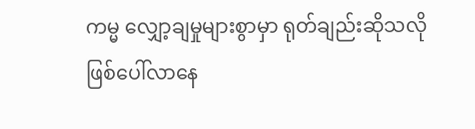ကမ္မ လျှော့ချမှုများစွာမှာ ရုတ်ချည်းဆိုသလို ဖြစ်ပေါ်လာနေ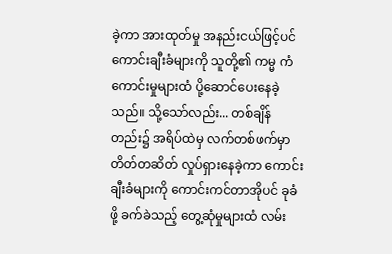ခဲ့ကာ အားထုတ်မှု အနည်းငယ်ဖြင့်ပင် ကောင်းချီးခံများကို သူတို့၏ ကမ္မ ကံကောင်းမှုများထံ ပို့ဆောင်ပေးနေခဲ့သည်။ သို့သော်လည်း... တစ်ချိန်တည်း၌ အရိပ်ထဲမှ လက်တစ်ဖက်မှာ တိတ်တဆိတ် လှုပ်ရှားနေခဲ့ကာ ကောင်းချီးခံများကို ကောင်းကင်တာအိုပင် ခုခံဖို့ ခက်ခဲသည့် တွေ့ဆုံမှုများထံ လမ်း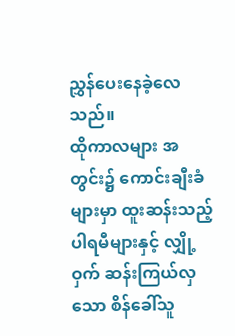ညွှန်ပေးနေခဲ့လေသည်။
ထိုကာလများ အတွင်း၌ ကောင်းချီးခံများမှာ ထူးဆန်းသည့် ပါရမီများနှင့် လျှို့ဝှက် ဆန်းကြယ်လှသော စိန်ခေါ်သူ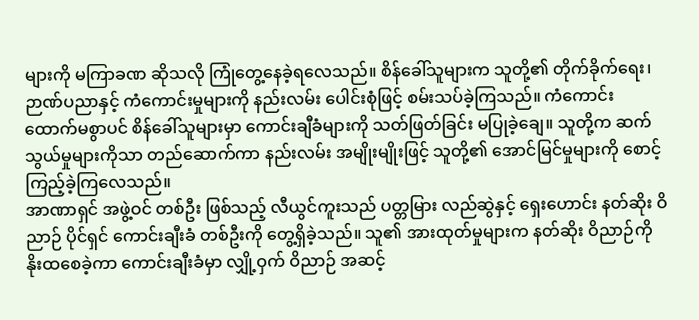များကို မကြာခဏ ဆိုသလို ကြုံတွေ့နေခဲ့ရလေသည်။ စိန်ခေါ်သူများက သူတို့၏ တိုက်ခိုက်ရေး၊ ဉာဏ်ပညာနှင့် ကံကောင်းမှုများကို နည်းလမ်း ပေါင်းစုံဖြင့် စမ်းသပ်ခဲ့ကြသည်။ ကံကောင်း ထောက်မစွာပင် စိန်ခေါ်သူများမှာ ကောင်းချီခံများကို သတ်ဖြတ်ခြင်း မပြုခဲ့ချေ။ သူတို့က ဆက်သွယ်မှုများကိုသာ တည်ဆောက်ကာ နည်းလမ်း အမျိုးမျိုးဖြင့် သူတို့၏ အောင်မြင်မှုများကို စောင့်ကြည့်ခဲ့ကြလေသည်။
အာဏာရှင် အဖွဲ့ဝင် တစ်ဦး ဖြစ်သည့် လီယွင်ကူးသည် ပတ္တမြား လည်ဆွဲနှင့် ရှေးဟောင်း နတ်ဆိုး ဝိညာဉ် ပိုင်ရှင် ကောင်းချီးခံ တစ်ဦးကို တွေ့ရှိခဲ့သည်။ သူ၏ အားထုတ်မှုများက နတ်ဆိုး ဝိညာဉ်ကို နိုးထစေခဲ့ကာ ကောင်းချီးခံမှာ လျှို့ဝှက် ဝိညာဉ် အဆင့်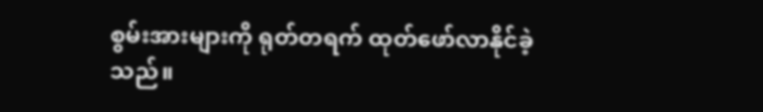စွမ်းအားများကို ရုတ်တရက် ထုတ်ဖော်လာနိုင်ခဲ့သည်။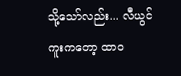သို့သော်လည်း... လီယွင်ကူးကတော့ ထာဝ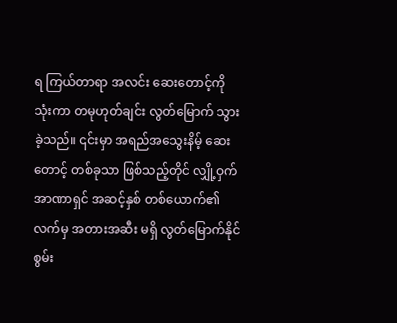ရ ကြယ်တာရာ အလင်း ဆေးတောင့်ကို သုံးကာ တမုဟုတ်ချင်း လွတ်မြောက် သွားခဲ့သည်။ ၎င်းမှာ အရည်အသွေးနိမ့် ဆေးတောင့် တစ်ခုသာ ဖြစ်သည့်တိုင် လျှို့ဝှက် အာဏာရှင် အဆင့်နှစ် တစ်ယောက်၏ လက်မှ အတားအဆီး မရှိ လွတ်မြောက်နိုင်စွမ်း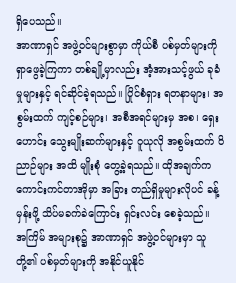ရှိပေသည်။
အာဏာရှင် အဖွဲ့ဝင်များစွာမှာ ကိုယ်စီ ပစ်မှတ်များကို ရှာဖွေခဲ့ကြကာ တစ်ချို့မှာလည်း အံ့အားသင့်ဖွယ် ခုခံမှုများနှင့် ရင်ဆိုင်ခဲ့ရသည်။ ပြိုင်စံရှား ရတနာများ၊ အစွမ်းထက် ကျင့်စဉ်များ၊ အစီအရင်များမှ အစ၊ ရှေးဟောင်း သွေးမျိုးဆက်များနှင့် ဝူယုလို အစွမ်းထက် ဝိညာဉ်များ အထိ မျိုးစုံ တွေ့ခဲ့ရသည်။ ထိုအချက်က ကောင်းကင်တာအိုမှာ အခြား တည်ရှိမှုများလိုပင် ခန့်မှန်းဖို့ သိပ်မခက်ခဲကြောင်း ရှင်းလင်း စေခဲ့သည်။
အကြိမ် အများစု၌ အာဏာရှင် အဖွဲ့ဝင်များမှာ သူတို့၏ ပစ်မှတ်များကို အနိုင်ယူနိုင်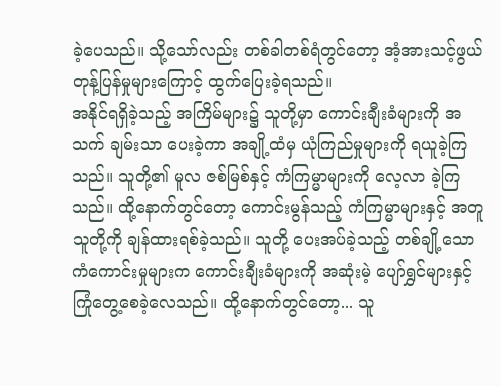ခဲ့ပေသည်။ သို့သော်လည်း တစ်ခါတစ်ရံတွင်တော့ အံ့အားသင့်ဖွယ် တုန့်ပြန်မှုများကြောင့် ထွက်ပြေးခဲ့ရသည်။
အနိုင်ရရှိခဲ့သည့် အကြိမ်များ၌ သူတို့မှာ ကောင်းချီးခံများကို အသက် ချမ်းသာ ပေးခဲ့ကာ အချို့ထံမှ ယုံကြည်မှုများကို ရယူခဲ့ကြသည်။ သူတို့၏ မူလ ဇစ်မြစ်နှင့် ကံကြမ္မာများကို လေ့လာ ခဲ့ကြသည်။ ထို့နောက်တွင်တော့ ကောင်းမွန်သည့် ကံကြမ္မာများနှင့် အတူ သူတို့ကို ချန်ထားရစ်ခဲ့သည်။ သူတို့ ပေးအပ်ခဲ့သည့် တစ်ချို့သော ကံကောင်းမှုများက ကောင်းချီးခံများကို အဆုံးမဲ့ ပျော်ရွှင်များနှင့် ကြုံတွေ့စေခဲ့လေသည်။ ထို့နောက်တွင်တော့... သူ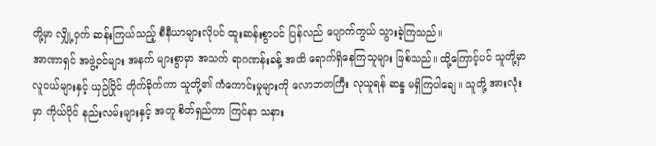တို့မှာ လျှို့ဝှက် ဆန်းကြယ်သည့် စီနီယာများလိုပင် ထူးဆန်းစွာပင် ပြန်လည် ပျောက်ကွယ် သွားခဲ့ကြသည်။
အာဏာရှင် အဖွဲ့ဝင်များ အနက် များစွာမှာ အသက် ရာဂဏန်းခန့် အထိ ရောက်ရှိနေကြသူများ ဖြစ်သည်။ ထို့ကြောင့်ပင် သူတို့မှာ လူငယ်များနှင့် ယှဉ်ပြိုင် တိုက်ခိုက်ကာ သူတို့၏ ကံကောင်းမှုများကို လောဘတကြီး လုယူရန် ဆန္ဒ မရှိကြပါချေ။ သူတို့ အားလုံးမှာ ကိုယ်ပိုင် နည်းလမ်းများနှင့် အတူ စိတ်ရှည်ကာ ကြင်နာ သနား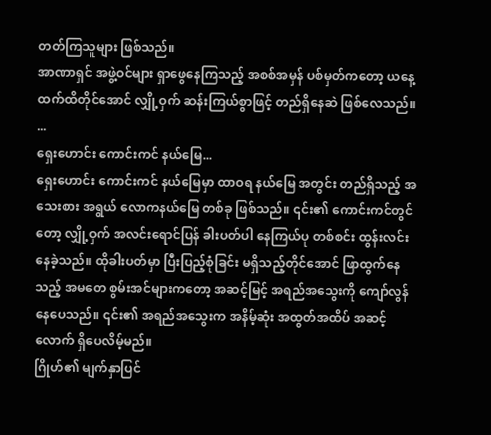တတ်ကြသူများ ဖြစ်သည်။
အာဏာရှင် အဖွဲ့ဝင်များ ရှာဖွေနေကြသည့် အစစ်အမှန် ပစ်မှတ်ကတော့ ယနေ့ထက်ထိတိုင်အောင် လျှို့ဝှက် ဆန်းကြယ်စွာဖြင့် တည်ရှိနေဆဲ ဖြစ်လေသည်။
...
ရှေးဟောင်း ကောင်းကင် နယ်မြေ...
ရှေးဟောင်း ကောင်းကင် နယ်မြေမှာ ထာဝရ နယ်မြေ အတွင်း တည်ရှိသည့် အသေးစား အရွယ် လောကနယ်မြေ တစ်ခု ဖြစ်သည်။ ၎င်း၏ ကောင်းကင်တွင်တော့ လျှို့ဝှက် အလင်းရောင်ပြန် ခါးပတ်ပါ နေကြယ်ပု တစ်စင်း ထွန်းလင်း နေခဲ့သည်။ ထိုခါးပတ်မှာ ပြီးပြည့်စုံခြင်း မရှိသည့်တိုင်အောင် ဖြာထွက်နေသည့် အမတေ စွမ်းအင်များကတော့ အဆင့်မြင့် အရည်အသွေးကို ကျော်လွန်နေပေသည်။ ၎င်း၏ အရည်အသွေးက အနိမ့်ဆုံး အထွတ်အထိပ် အဆင့်လောက် ရှိပေလိမ့်မည်။
ဂြိုဟ်၏ မျက်နှာပြင်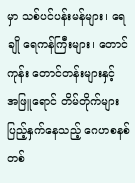မှာ သစ်ပင်ပန်းမန်များ၊ ရေချို ရေကန်ကြီးများ၊ တောင်ကုန်း တောင်တန်းများနှင့် အဖြူရောင် တိမ်တိုက်များ ပြည့်နှက်နေသည့် ဂေဟစနစ် တစ်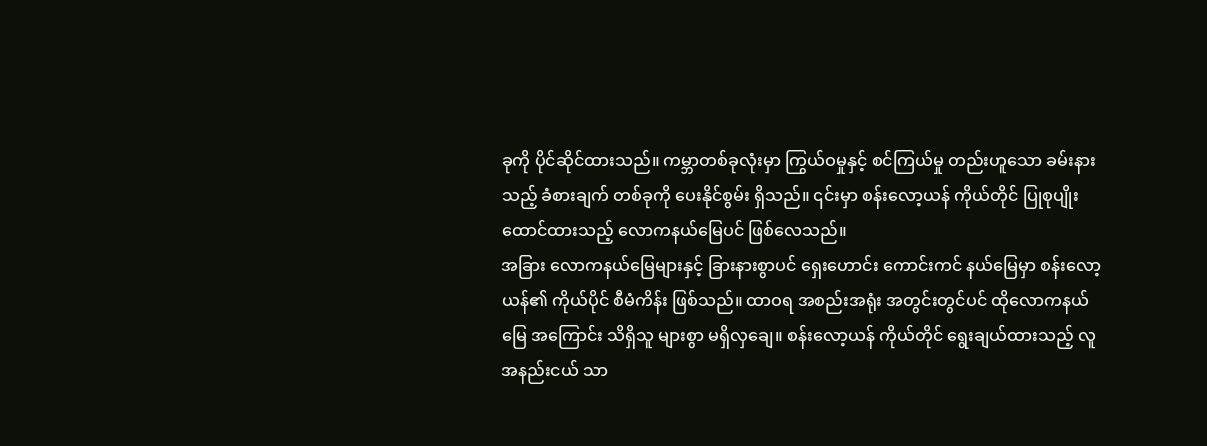ခုကို ပိုင်ဆိုင်ထားသည်။ ကမ္ဘာတစ်ခုလုံးမှာ ကြွယ်ဝမှုနှင့် စင်ကြယ်မှု တည်းဟူသော ခမ်းနားသည့် ခံစားချက် တစ်ခုကို ပေးနိုင်စွမ်း ရှိသည်။ ၎င်းမှာ စန်းလော့ယန် ကိုယ်တိုင် ပြုစုပျိုးထောင်ထားသည့် လောကနယ်မြေပင် ဖြစ်လေသည်။
အခြား လောကနယ်မြေများနှင့် ခြားနားစွာပင် ရှေးဟောင်း ကောင်းကင် နယ်မြေမှာ စန်းလော့ယန်၏ ကိုယ်ပိုင် စီမံကိန်း ဖြစ်သည်။ ထာဝရ အစည်းအရုံး အတွင်းတွင်ပင် ထိုလောကနယ်မြေ အကြောင်း သိရှိသူ များစွာ မရှိလှချေ။ စန်းလော့ယန် ကိုယ်တိုင် ရွေးချယ်ထားသည့် လူအနည်းငယ် သာ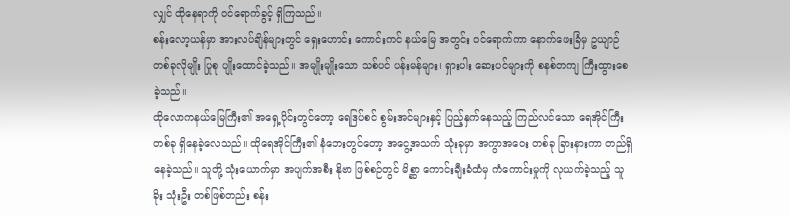လျှင် ထိုနေရာကို ဝင်ရောက်ခွင့် ရှိကြသည်။
စန်းလော့ယန်မှာ အားလပ်ချိန်များတွင် ရှေးဟောင်း ကောင်းကင် နယ်မြေ အတွင်း ဝင်ရောက်ကာ နောက်ဖေးခြံမှ ဥယျာဉ် တစ်ခုလိုမျိုး ပြုစု ပျိုးထောင်ခဲ့သည်။ အမျိုးမျိုးသော သစ်ပင် ပန်းမန်များ၊ ရှားပါး ဆေးပင်များကို စနစ်တကျ ကြီးထွားစေခဲ့သည်။
ထိုလောကနယ်မြေကြီး၏ အရှေ့ပိုင်းတွင်တော့ ရေဒြပ်စင် စွမ်းအင်များနှင့် ပြည့်နှက်နေသည့် ကြည်လင်သော ရေအိုင်ကြီး တစ်ခု ရှိနေခဲ့လေသည်။ ထိုရေအိုင်ကြီး၏ နံဘေးတွင်တော့ အငွေ့အသက် သုံးခုမှာ အကွာအဝေး တစ်ခု ခြားနားကာ တည်ရှိနေခဲ့သည်။ သူတို့ သုံးယောက်မှာ အပျက်အစီး နိုဗာ ဖြစ်စဉ်တွင် မိစ္ဆာ ကောင်းချီးခံထံမှ ကံကောင်းမှုကို လုယက်ခဲ့သည့် သူခိုး သုံးဦး တစ်ဖြစ်တည်း စန်း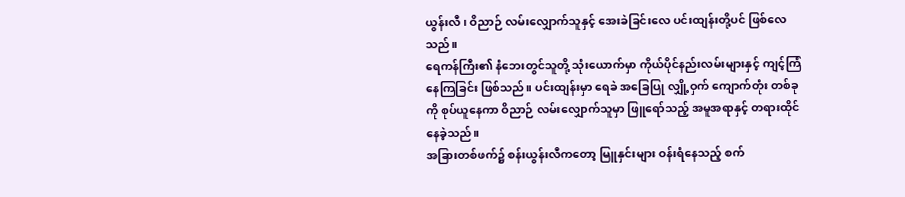ယွန်းလီ၊ ဝိညာဉ် လမ်းလျှောက်သူနှင့် အေးခဲခြင်းလေ ပင်းထျန်းတို့ပင် ဖြစ်လေသည်။
ရေကန်ကြီး၏ နံဘေးတွင်သူတို့ သုံးယောက်မှာ ကိုယ်ပိုင်နည်းလမ်းများနှင့် ကျင့်ကြံနေကြခြင်း ဖြစ်သည်။ ပင်းထျန်းမှာ ရေခဲ အခြေပြု လျှို့ဝှက် ကျောက်တုံး တစ်ခုကို စုပ်ယူနေကာ ဝိညာဉ် လမ်းလျှောက်သူမှာ ဖြူရော်သည့် အမူအရာနှင့် တရားထိုင် နေခဲ့သည်။
အခြားတစ်ဖက်၌ စန်းယွန်းလီကတော့ မြူနှင်းများ ဝန်းရံနေသည့် စက်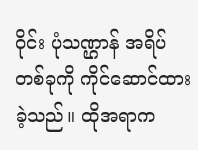ဝိုင်း ပုံသဏ္ဌာန် အရိပ် တစ်ခုကို ကိုင်ဆောင်ထားခဲ့သည်။ ထိုအရာက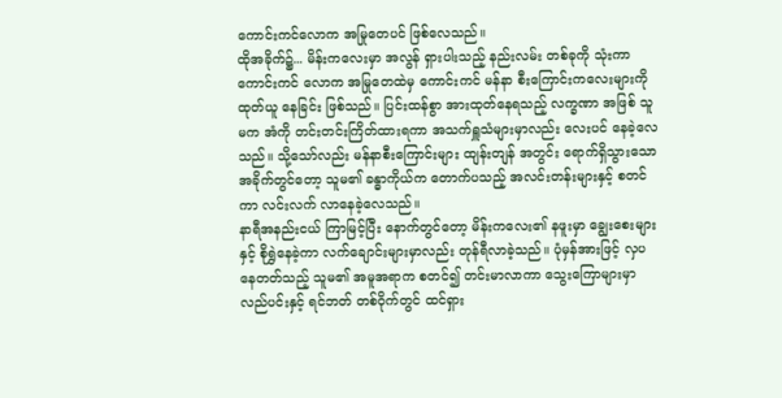ကောင်းကင်လောက အမြုတေပင် ဖြစ်လေသည်။
ထိုအခိုက်၌... မိန်းကလေးမှာ အလွန် ရှားပါးသည့် နည်းလမ်း တစ်ခုကို သုံးကာ ကောင်းကင် လောက အမြုတေထဲမှ ကောင်းကင် မန်နာ စီးကြောင်းကလေးများကို ထုတ်ယူ နေခြင်း ဖြစ်သည်။ ပြင်းထန်စွာ အားထုတ်နေရသည့် လက္ခဏာ အဖြစ် သူမက အံကို တင်းတင်းကြိတ်ထားရကာ အသက်ရှူသံများမှာလည်း လေးပင် နေခဲ့လေသည်။ သို့သော်လည်း မန်နာစီးကြောင်းများ ထျန်းတျန် အတွင်း ရောက်ရှိသွားသော အခိုက်တွင်တော့ သူမ၏ ခန္ဓာကိုယ်က တောက်ပသည့် အလင်းတန်းများနှင့် စတင်ကာ လင်းလက် လာနေခဲ့လေသည်။
နာရီအနည်းငယ် ကြာမြင့်ပြီး နောက်တွင်တော့ မိန်းကလေး၏ နဖူးမှာ ချွေးစေးများနှင့် စိုရွှဲနေခဲ့ကာ လက်ချောင်းများမှာလည်း တုန်ရီလာခဲ့သည်။ ပုံမှန်အားဖြင့် လှပနေတတ်သည့် သူမ၏ အမူအရာက စတင်၍ တင်းမာလာကာ သွေးကြောများမှာ လည်ပင်းနှင့် ရင်ဘတ် တစ်ဝိုက်တွင် ထင်ရှား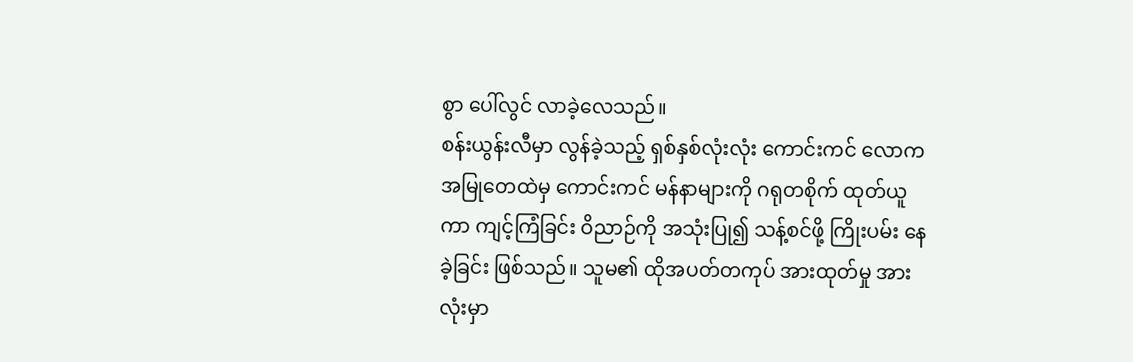စွာ ပေါ်လွင် လာခဲ့လေသည်။
စန်းယွန်းလီမှာ လွန်ခဲ့သည့် ရှစ်နှစ်လုံးလုံး ကောင်းကင် လောက အမြုတေထဲမှ ကောင်းကင် မန်နာများကို ဂရုတစိုက် ထုတ်ယူကာ ကျင့်ကြံခြင်း ဝိညာဉ်ကို အသုံးပြု၍ သန့်စင်ဖို့ ကြိုးပမ်း နေခဲ့ခြင်း ဖြစ်သည်။ သူမ၏ ထိုအပတ်တကုပ် အားထုတ်မှု အားလုံးမှာ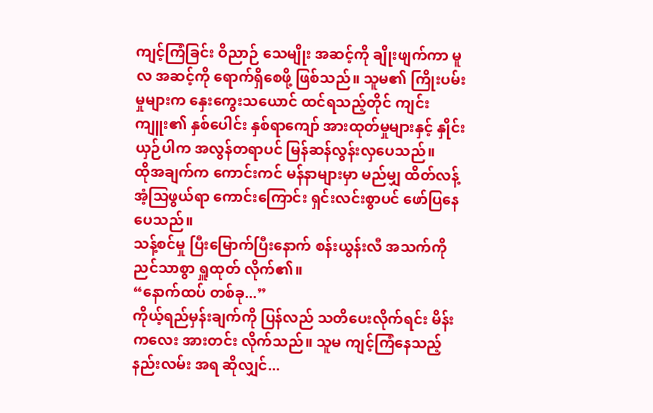ကျင့်ကြံခြင်း ဝိညာဉ် သေမျိုး အဆင့်ကို ချိုးဖျက်ကာ မူလ အဆင့်ကို ရောက်ရှိစေဖို့ ဖြစ်သည်။ သူမ၏ ကြိုးပမ်းမှုများက နှေးကွေးသယောင် ထင်ရသည့်တိုင် ကျင်းကျူး၏ နှစ်ပေါင်း နှစ်ရာကျော် အားထုတ်မှုများနှင့် နှိုင်းယှဉ်ပါက အလွန်တရာပင် မြန်ဆန်လွန်းလှပေသည်။
ထိုအချက်က ကောင်းကင် မန်နာများမှာ မည်မျှ ထိတ်လန့် အံ့သြဖွယ်ရာ ကောင်းကြောင်း ရှင်းလင်းစွာပင် ဖော်ပြနေပေသည်။
သန့်စင်မှု ပြီးမြောက်ပြီးနောက် စန်းယွန်းလီ အသက်ကို ညင်သာစွာ ရှူထုတ် လိုက်၏။
“နောက်ထပ် တစ်ခု...”
ကိုယ့်ရည်မှန်းချက်ကို ပြန်လည် သတိပေးလိုက်ရင်း မိန်းကလေး အားတင်း လိုက်သည်။ သူမ ကျင့်ကြံနေသည့် နည်းလမ်း အရ ဆိုလျှင်...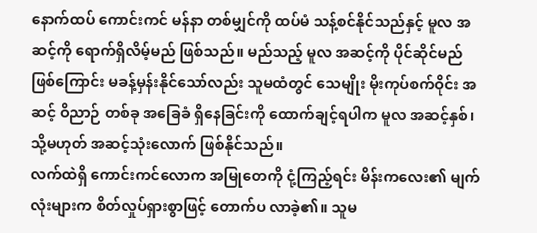နောက်ထပ် ကောင်းကင် မန်နာ တစ်မျှင်ကို ထပ်မံ သန့်စင်နိုင်သည်နှင့် မူလ အဆင့်ကို ရောက်ရှိလိမ့်မည် ဖြစ်သည်။ မည်သည့် မူလ အဆင့်ကို ပိုင်ဆိုင်မည် ဖြစ်ကြောင်း မခန့်မှန်းနိုင်သော်လည်း သူမထံတွင် သေမျိုး မိုးကုပ်စက်ဝိုင်း အဆင့် ဝိညာဉ် တစ်ခု အခြေခံ ရှိနေခြင်းကို ထောက်ချင့်ရပါက မူလ အဆင့်နှစ်၊ သို့မဟုတ် အဆင့်သုံးလောက် ဖြစ်နိုင်သည်။
လက်ထဲရှိ ကောင်းကင်လောက အမြုတေကို ငုံ့ကြည့်ရင်း မိန်းကလေး၏ မျက်လုံးများက စိတ်လှုပ်ရှားစွာဖြင့် တောက်ပ လာခဲ့၏။ သူမ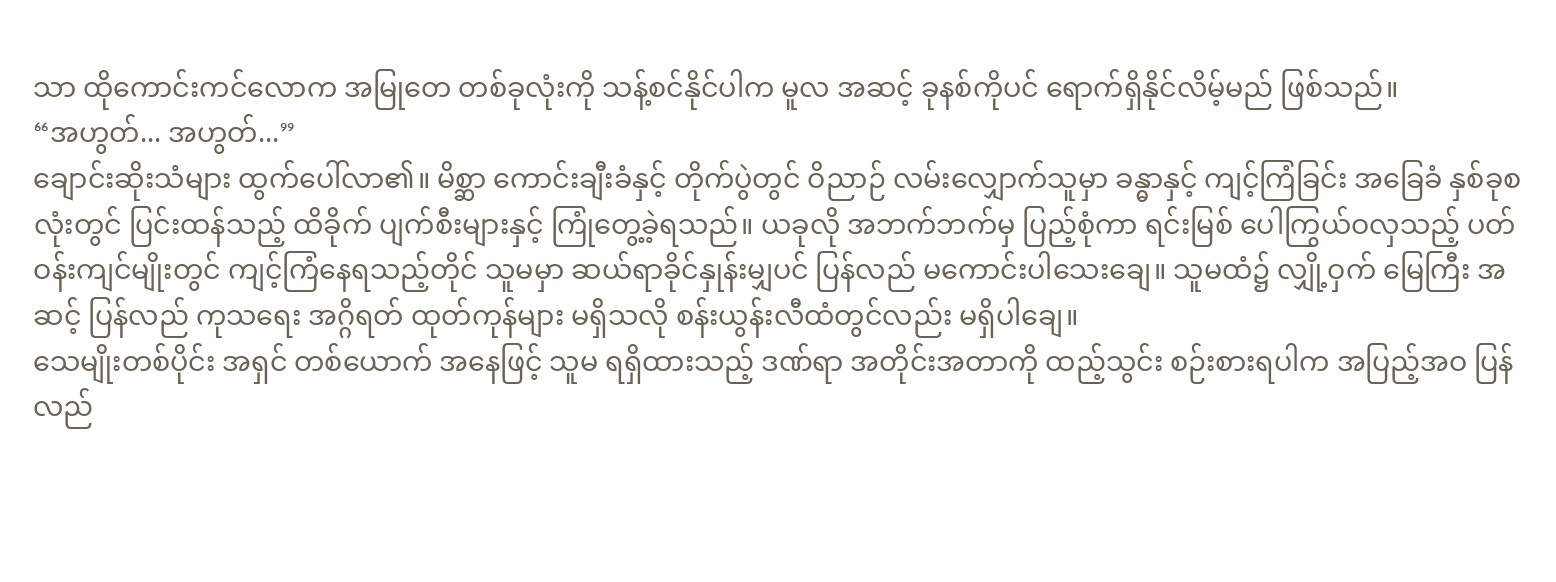သာ ထိုကောင်းကင်လောက အမြုတေ တစ်ခုလုံးကို သန့်စင်နိုင်ပါက မူလ အဆင့် ခုနစ်ကိုပင် ရောက်ရှိနိုင်လိမ့်မည် ဖြစ်သည်။
“အဟွတ်... အဟွတ်...”
ချောင်းဆိုးသံများ ထွက်ပေါ်လာ၏။ မိစ္ဆာ ကောင်းချီးခံနှင့် တိုက်ပွဲတွင် ဝိညာဉ် လမ်းလျှောက်သူမှာ ခန္ဓာနှင့် ကျင့်ကြံခြင်း အခြေခံ နှစ်ခုစလုံးတွင် ပြင်းထန်သည့် ထိခိုက် ပျက်စီးများနှင့် ကြုံတွေ့ခဲ့ရသည်။ ယခုလို အဘက်ဘက်မှ ပြည့်စုံကာ ရင်းမြစ် ပေါကြွယ်ဝလှသည့် ပတ်ဝန်းကျင်မျိုးတွင် ကျင့်ကြံနေရသည့်တိုင် သူမမှာ ဆယ်ရာခိုင်နှုန်းမျှပင် ပြန်လည် မကောင်းပါသေးချေ။ သူမထံ၌ လျှို့ဝှက် မြေကြီး အဆင့် ပြန်လည် ကုသရေး အဂ္ဂိရတ် ထုတ်ကုန်များ မရှိသလို စန်းယွန်းလီထံတွင်လည်း မရှိပါချေ။
သေမျိုးတစ်ပိုင်း အရှင် တစ်ယောက် အနေဖြင့် သူမ ရရှိထားသည့် ဒဏ်ရာ အတိုင်းအတာကို ထည့်သွင်း စဉ်းစားရပါက အပြည့်အဝ ပြန်လည်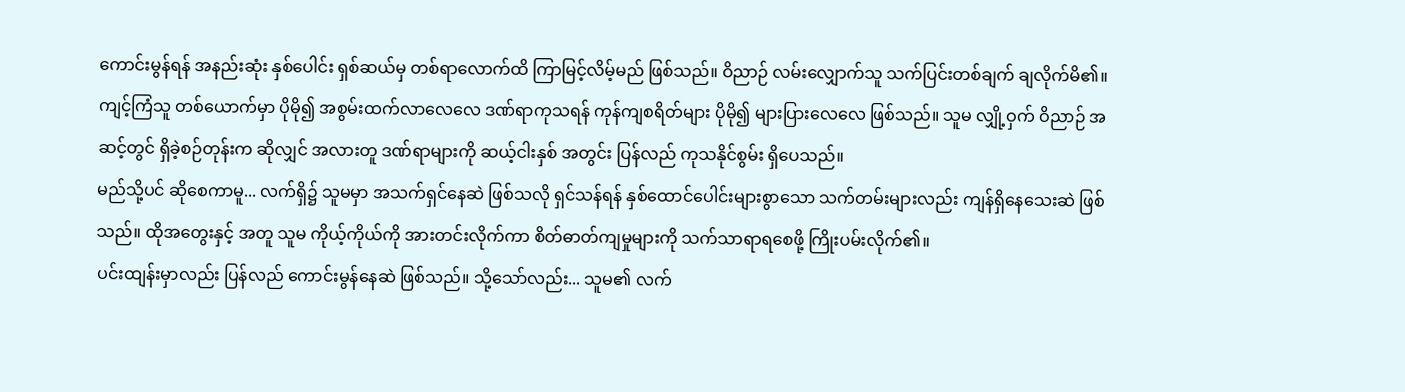ကောင်းမွန်ရန် အနည်းဆုံး နှစ်ပေါင်း ရှစ်ဆယ်မှ တစ်ရာလောက်ထိ ကြာမြင့်လိမ့်မည် ဖြစ်သည်။ ဝိညာဉ် လမ်းလျှောက်သူ သက်ပြင်းတစ်ချက် ချလိုက်မိ၏။ ကျင့်ကြံသူ တစ်ယောက်မှာ ပိုမို၍ အစွမ်းထက်လာလေလေ ဒဏ်ရာကုသရန် ကုန်ကျစရိတ်များ ပိုမို၍ များပြားလေလေ ဖြစ်သည်။ သူမ လျှို့ဝှက် ဝိညာဉ် အဆင့်တွင် ရှိခဲ့စဉ်တုန်းက ဆိုလျှင် အလားတူ ဒဏ်ရာများကို ဆယ့်ငါးနှစ် အတွင်း ပြန်လည် ကုသနိုင်စွမ်း ရှိပေသည်။
မည်သို့ပင် ဆိုစေကာမူ... လက်ရှိ၌ သူမမှာ အသက်ရှင်နေဆဲ ဖြစ်သလို ရှင်သန်ရန် နှစ်ထောင်ပေါင်းများစွာသော သက်တမ်းများလည်း ကျန်ရှိနေသေးဆဲ ဖြစ်သည်။ ထိုအတွေးနှင့် အတူ သူမ ကိုယ့်ကိုယ်ကို အားတင်းလိုက်ကာ စိတ်ဓာတ်ကျမှုများကို သက်သာရာရစေဖို့ ကြိုးပမ်းလိုက်၏။
ပင်းထျန်းမှာလည်း ပြန်လည် ကောင်းမွန်နေဆဲ ဖြစ်သည်။ သို့သော်လည်း... သူမ၏ လက်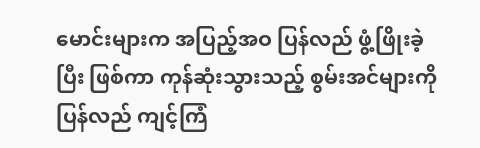မောင်းများက အပြည့်အဝ ပြန်လည် ဖွံ့ဖြိုးခဲ့ပြီး ဖြစ်ကာ ကုန်ဆုံးသွားသည့် စွမ်းအင်များကို ပြန်လည် ကျင့်ကြံ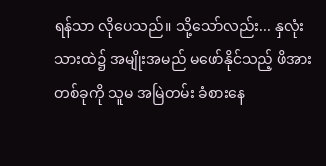ရန်သာ လိုပေသည်။ သို့သော်လည်း... နှလုံးသားထဲ၌ အမျိုးအမည် မဖော်နိုင်သည့် ဖိအား တစ်ခုကို သူမ အမြဲတမ်း ခံစားနေ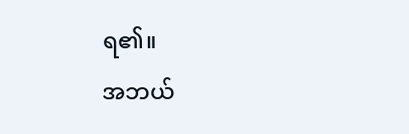ရ၏။
အဘယ်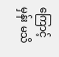ကြောင့်မှန်း မသိ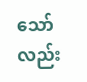သော်လည်း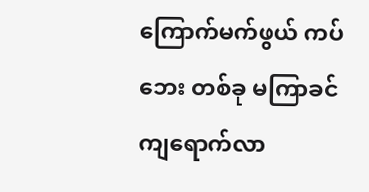ကြောက်မက်ဖွယ် ကပ်ဘေး တစ်ခု မကြာခင် ကျရောက်လာ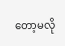တော့မလို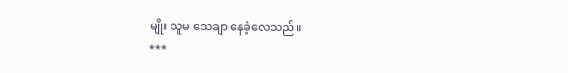မျိုး သူမ သေချာ နေခဲ့လေသည်။
***